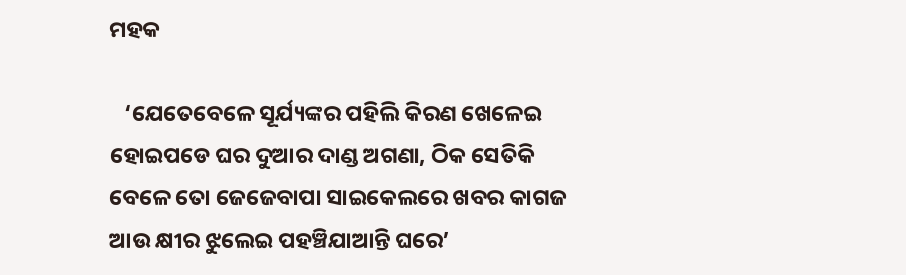ମହକ

   ‘ଯେତେବେଳେ ସୂର୍ଯ୍ୟଙ୍କର ପହିଲି କିରଣ ଖେଳେଇ ହୋଇପଡେ ଘର ଦୁଆର ଦାଣ୍ଡ ଅଗଣା, ଠିକ ସେତିକି ବେଳେ ତୋ ଜେଜେବାପା ସାଇକେଲରେ ଖବର କାଗଜ ଆଉ କ୍ଷୀର ଝୁଲେଇ ପହଞ୍ଚିଯାଆନ୍ତି ଘରେ’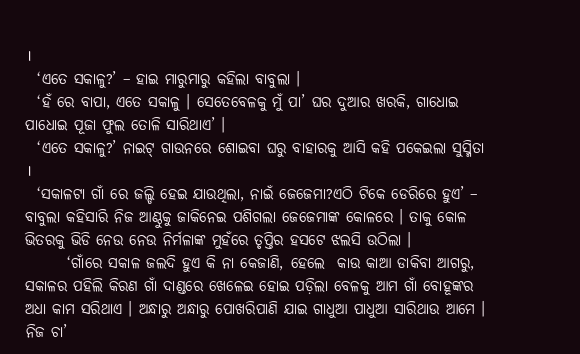।
  ‘ଏତେ ସକାଳୁ?’ – ହାଇ ମାରୁମାରୁ କହିଲା ବାବୁଲା ।
  ‘ହଁ ରେ ବାପା, ଏତେ ସକାଳୁ । ସେତେବେଳକୁ ମୁଁ ପା’ ଘର ଦୁଆର ଖରକି, ଗାଧୋଇ ପାଧୋଇ ପୂଜା ଫୁଲ ତୋଳି ସାରିଥାଏ’ ।
  ‘ଏତେ ସକାଳୁ?’ ନାଇଟ୍ ଗାଉନରେ ଶୋଇବା ଘରୁ ବାହାରକୁ ଆସି କହି ପକେଇଲା ସୁସ୍ମିତା ।
  ‘ସକାଳଟା ଗାଁ ରେ ଜଲ୍ଡି ହେଇ ଯାଉଥିଲା, ନାଇଁ ଜେଜେମା?ଏଠି ଟିକେ ଡେରିରେ ହୁଏ’ – ବାବୁଲା କହିସାରି ନିଜ ଆଣ୍ଠୁକୁ ଜାକିନେଇ ପଶିଗଲା ଜେଜେମାଙ୍କ କୋଳରେ । ତାକୁ କୋଳ ଭିତରକୁ ଭିଡି ନେଉ ନେଉ ନିର୍ମଳାଙ୍କ ମୁହଁରେ ତୃପ୍ତିର ହସଟେ ଝଲସି ଉଠିଲା ।
       ‘ଗାଁରେ ସକାଳ ଜଲଦି ହୁଏ କି ନା କେଜାଣି, ହେଲେ  କାଉ କାଆ ଡାକିବା ଆଗରୁ, ସକାଳର ପହିଲି କିରଣ ଗାଁ ଦାଣ୍ଡରେ ଖେଳେଇ ହୋଇ ପଡ଼ିଲା ବେଳକୁ ଆମ ଗାଁ ବୋହୂଙ୍କର ଅଧା କାମ ସରିଥାଏ । ଅନ୍ଧାରୁ ଅନ୍ଧାରୁ ପୋଖରିପାଣି ଯାଇ ଗାଧୁଆ ପାଧୁଆ ସାରିଥାଉ ଆମେ । ନିଜ ଚା’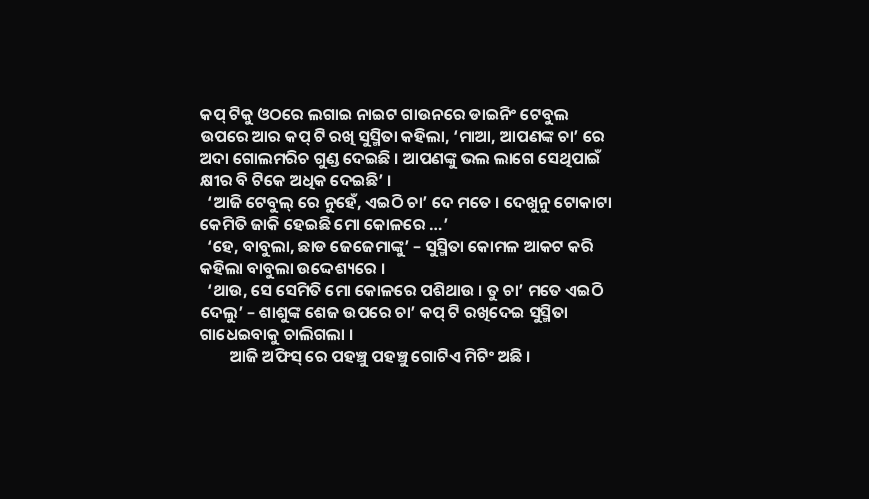କପ୍ ଟିକୁ ଓଠରେ ଲଗାଇ ନାଇଟ ଗାଉନରେ ଡାଇନିଂ ଟେବୁଲ ଉପରେ ଆର କପ୍ ଟି ରଖି ସୁସ୍ମିତା କହିଲା, ‘ମାଆ, ଆପଣଙ୍କ ଚା’ ରେ ଅଦା ଗୋଲମରିଚ ଗୁଣ୍ଡ ଦେଇଛି । ଆପଣଙ୍କୁ ଭଲ ଲାଗେ ସେଥିପାଇଁ କ୍ଷୀର ବି ଟିକେ ଅଧିକ ଦେଇଛି’ ।
  ‘ଆଜି ଟେବୁଲ୍ ରେ ନୁହେଁ, ଏଇଠି ଚା’ ଦେ ମତେ । ଦେଖୁନୁ ଟୋକାଟା କେମିତି ଜାକି ହେଇଛି ମୋ କୋଳରେ …’
  ‘ହେ, ବାବୁଲା, ଛାଡ ଜେଜେମାଙ୍କୁ’ – ସୁସ୍ମିତା କୋମଳ ଆକଟ କରି କହିଲା ବାବୁଲା ଉଦ୍ଦେଶ୍ୟରେ ।
  ‘ଥାଉ, ସେ ସେମିତି ମୋ କୋଳରେ ପଶିଥାଉ । ତୁ ଚା’ ମତେ ଏଇଠି ଦେଲୁ’ – ଶାଶୁଙ୍କ ଶେଜ ଉପରେ ଚା’ କପ୍ ଟି ରଖିଦେଇ ସୁସ୍ମିତା  ଗାଧେଇବାକୁ ଚାଲିଗଲା ।
        ଆଜି ଅଫିସ୍ ରେ ପହଞ୍ଚୁ ପହଞ୍ଚୁ ଗୋଟିଏ ମିଟିଂ ଅଛି ।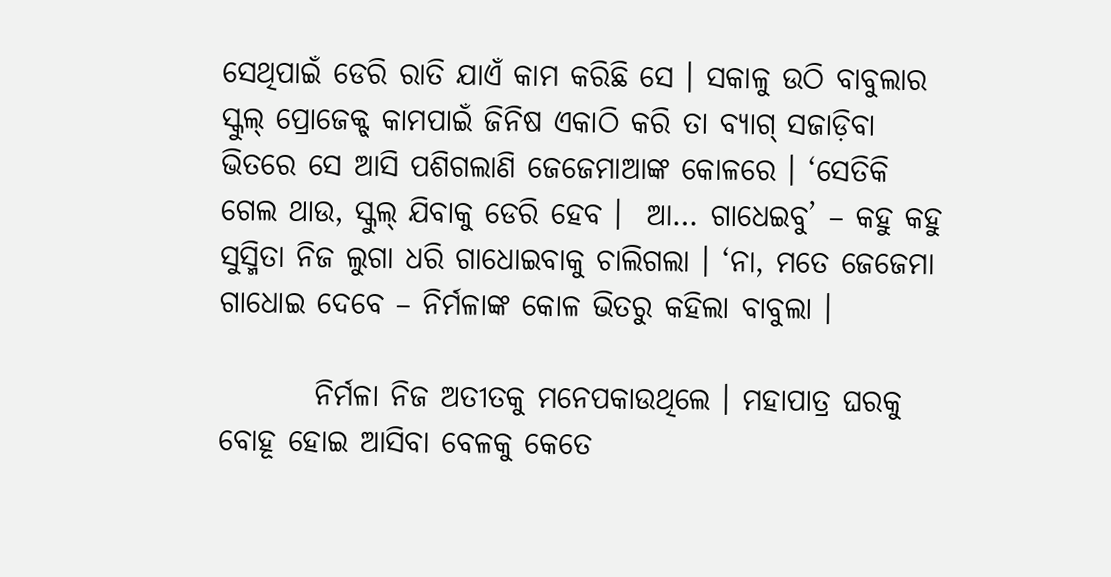ସେଥିପାଇଁ ଡେରି ରାତି ଯାଏଁ କାମ କରିଛି ସେ । ସକାଳୁ ଉଠି ବାବୁଲାର ସ୍କୁଲ୍ ପ୍ରୋଜେକ୍ଟ୍ କାମପାଇଁ ଜିନିଷ ଏକାଠି କରି ତା ବ୍ୟାଗ୍ ସଜାଡ଼ିବା ଭିତରେ ସେ ଆସି ପଶିଗଲାଣି ଜେଜେମାଆଙ୍କ କୋଳରେ । ‘ସେତିକି ଗେଲ ଥାଉ, ସ୍କୁଲ୍ ଯିବାକୁ ଡେରି ହେବ ।  ଆ… ଗାଧେଇବୁ’ – କହୁ କହୁ ସୁସ୍ମିତା ନିଜ ଲୁଗା ଧରି ଗାଧୋଇବାକୁ ଚାଲିଗଲା । ‘ନା, ମତେ ଜେଜେମା ଗାଧୋଇ ଦେବେ – ନିର୍ମଳାଙ୍କ କୋଳ ଭିତରୁ କହିଲା ବାବୁଲା ।

        ନିର୍ମଳା ନିଜ ଅତୀତକୁ ମନେପକାଉଥିଲେ । ମହାପାତ୍ର ଘରକୁ ବୋହୂ ହୋଇ ଆସିବା ବେଳକୁ କେତେ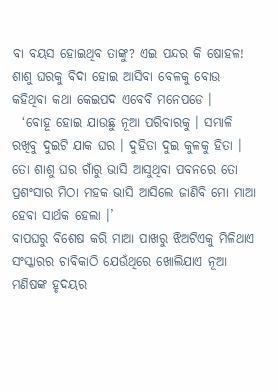ବା ବୟସ ହୋଇଥିବ ତାଙ୍କୁ? ଏଇ ପନ୍ଦର କି ଷୋହଳ! ଶାଶୁ ଘରକୁ ବିଦା ହୋଇ ଆସିବା ବେଳକୁ ବୋଉ କହିଥିବା କଥା କେଇପଦ ଏବେବି ମନେପଡେ ।
  ‘ବୋହୂ ହୋଇ ଯାଉଛୁ ନୂଆ ପରିବାରକୁ । ସମ୍ଭାଳି ରଖିବୁ ଦୁଇଟି ଯାକ ଘର । ଦୁହିତା ଦୁଇ କୁଳକୁ ହିତା । ତୋ ଶାଶୁ ଘର ଗାଁରୁ ଭାସି ଆସୁଥିବା ପବନରେ ତୋ ପ୍ରଶଂସାର ମିଠା ମହକ ଭାସି ଆସିଲେ ଜାଣିବି ମୋ ମାଆ ହେବା ସାର୍ଥକ ହେଲା ।’
ବାପଘରୁ ବିଶେଷ କରି ମାଆ ପାଖରୁ ଝିଅଟିଏକୁ ମିଳିଥାଏ ସଂସ୍କାରର ଚାବିକାଠି ଯେଉଁଥିରେ ଖୋଲିଯାଏ ନୂଆ ମଣିଷଙ୍କ ହୃଦୟର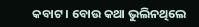କବାଟ । ବୋଉ କଥା ଭୁଲିନଥିଲେ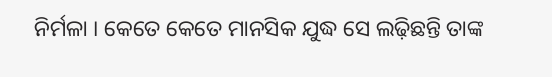ନିର୍ମଳା । କେତେ କେତେ ମାନସିକ ଯୁଦ୍ଧ ସେ ଲଢ଼ିଛନ୍ତି ତାଙ୍କ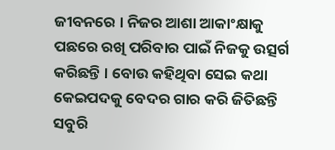ଜୀବନରେ । ନିଜର ଆଶା ଆକାଂକ୍ଷାକୁ ପଛରେ ରଖି ପରିବାର ପାଇଁ ନିଜକୁ ଉତ୍ସର୍ଗ କରିଛନ୍ତି । ବୋଉ କହିଥିବା ସେଇ କଥା କେଇପଦକୁ ବେଦର ଗାର କରି ଜିତିଛନ୍ତି ସବୁରି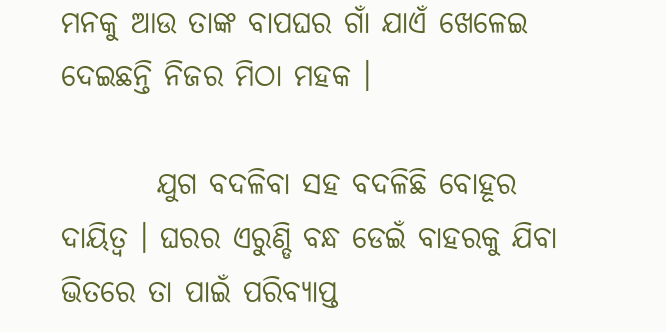ମନକୁ ଆଉ ତାଙ୍କ ବାପଘର ଗାଁ ଯାଏଁ ଖେଳେଇ ଦେଇଛନ୍ତି ନିଜର ମିଠା ମହକ ।

        ଯୁଗ ବଦଳିବା ସହ ବଦଳିଛି ବୋହୂର ଦାୟିତ୍ୱ । ଘରର ଏରୁଣ୍ଡି ବନ୍ଧ ଡେଇଁ ବାହରକୁ ଯିବା ଭିତରେ ତା ପାଇଁ ପରିବ୍ୟାପ୍ତ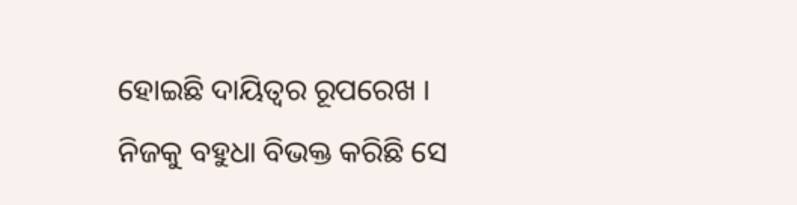ହୋଇଛି ଦାୟିତ୍ୱର ରୂପରେଖ । ନିଜକୁ ବହୁଧା ବିଭକ୍ତ କରିଛି ସେ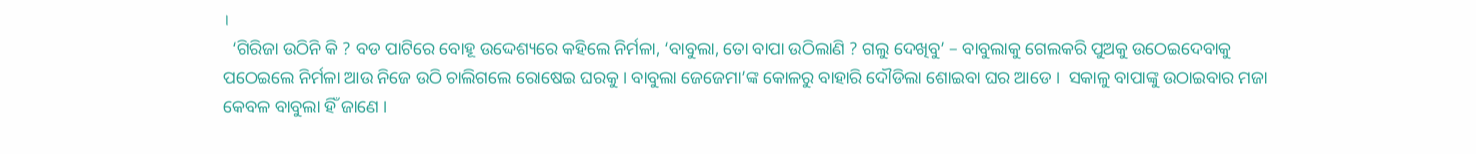।
  ‘ଗିରିଜା ଉଠିନି କି ? ବଡ ପାଟିରେ ବୋହୂ ଉଦ୍ଦେଶ୍ୟରେ କହିଲେ ନିର୍ମଳା, ‘ବାବୁଲା, ତୋ ବାପା ଉଠିଲାଣି ? ଗଲୁ ଦେଖିବୁ’ – ବାବୁଲାକୁ ଗେଲକରି ପୁଅକୁ ଉଠେଇଦେବାକୁ ପଠେଇଲେ ନିର୍ମଳା ଆଉ ନିଜେ ଉଠି ଚାଲିଗଲେ ରୋଷେଇ ଘରକୁ । ବାବୁଲା ଜେଜେମା’ଙ୍କ କୋଳରୁ ବାହାରି ଦୌଡିଲା ଶୋଇବା ଘର ଆଡେ ।  ସକାଳୁ ବାପାଙ୍କୁ ଉଠାଇବାର ମଜା କେବଳ ବାବୁଲା ହିଁ ଜାଣେ ।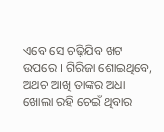ଏବେ ସେ ଚଢ଼ିଯିବ ଖଟ ଉପରେ । ଗିରିଜା ଶୋଇଥିବେ, ଅଥଚ ଆଖି ତାଙ୍କର ଅଧା ଖୋଲା ରହି ଚେଇଁ ଥିବାର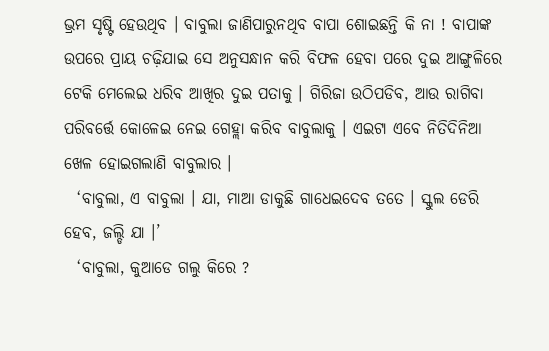ଭ୍ରମ ସୃଷ୍ଟି ହେଉଥିବ । ବାବୁଲା ଜାଣିପାରୁନଥିବ ବାପା ଶୋଇଛନ୍ତି କି ନା ! ବାପାଙ୍କ ଉପରେ ପ୍ରାୟ ଚଢ଼ିଯାଇ ସେ ଅନୁସନ୍ଧାନ କରି ବିଫଳ ହେବା ପରେ ଦୁଇ ଆଙ୍ଗୁଳିରେ ଟେକି ମେଲେଇ ଧରିବ ଆଖିର ଦୁଇ ପତାକୁ । ଗିରିଜା ଉଠିପଡିବ, ଆଉ ରାଗିବା ପରିବର୍ତ୍ତେ କୋଳେଇ ନେଇ ଗେହ୍ଲା କରିବ ବାବୁଲାକୁ । ଏଇଟା ଏବେ ନିତିଦିନିଆ ଖେଳ ହୋଇଗଲାଣି ବାବୁଲାର ।
  ‘ବାବୁଲା, ଏ ବାବୁଲା । ଯା, ମାଆ ଡାକୁଛି ଗାଧେଇଦେବ ତତେ । ସ୍କୁଲ ଡେରି ହେବ, ଜଲ୍ଡି ଯା ।’
  ‘ବାବୁଲା, କୁଆଡେ ଗଲୁ କିରେ ?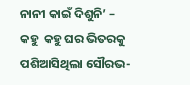ନାନୀ କାଇଁ ଦିଶୁନି’ – କହୁ  କହୁ ଘର ଭିତରକୁ ପଶିଆସିଥିଲା ସୌରଭ-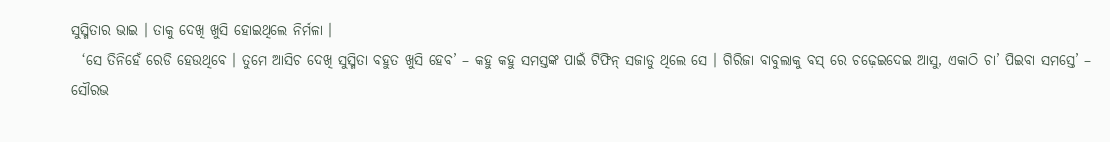ସୁସ୍ମିତାର ଭାଇ । ତାକୁ ଦେଖି ଖୁସି ହୋଇଥିଲେ ନିର୍ମଳା ।
  ‘ସେ ତିନିହେଁ ରେଡି ହେଉଥିବେ । ତୁମେ ଆସିଚ ଦେଖି ସୁସ୍ମିତା ବହୁତ ଖୁସି ହେବ’ – କହୁ କହୁ ସମସ୍ତଙ୍କ ପାଇଁ ଟିଫିନ୍ ସଜାଡୁ ଥିଲେ ସେ । ଗିରିଜା ବାବୁଲାକୁ ବସ୍ ରେ ଚଢ଼େଇଦେଇ ଆସୁ, ଏକାଠି ଚା’ ପିଇବା ସମସ୍ତେ’ – ସୌରଭ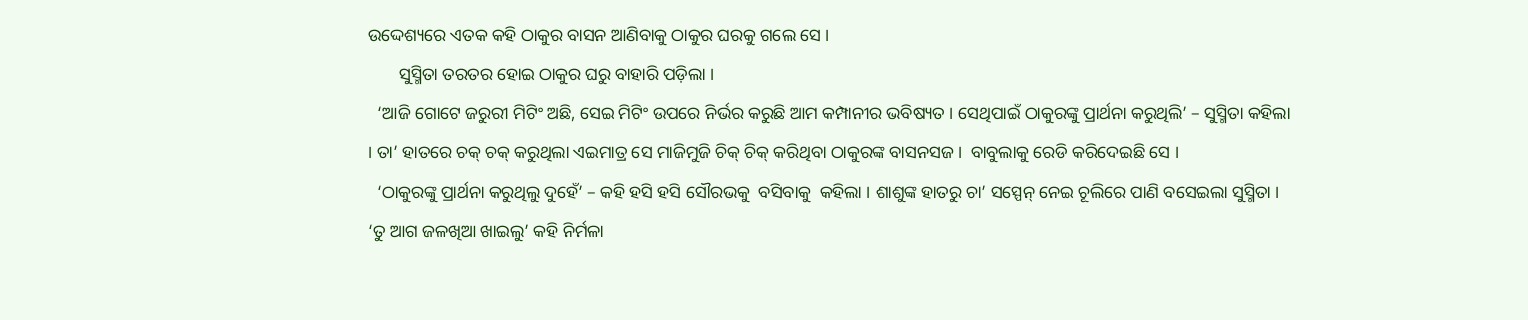ଉଦ୍ଦେଶ୍ୟରେ ଏତକ କହି ଠାକୁର ବାସନ ଆଣିବାକୁ ଠାକୁର ଘରକୁ ଗଲେ ସେ ।
       ସୁସ୍ମିତା ତରତର ହୋଇ ଠାକୁର ଘରୁ ବାହାରି ପଡ଼ିଲା ।
  ‘ଆଜି ଗୋଟେ ଜରୁରୀ ମିଟିଂ ଅଛି, ସେଇ ମିଟିଂ ଉପରେ ନିର୍ଭର କରୁଛି ଆମ କମ୍ପାନୀର ଭବିଷ୍ୟତ । ସେଥିପାଇଁ ଠାକୁରଙ୍କୁ ପ୍ରାର୍ଥନା କରୁଥିଲି’ – ସୁସ୍ମିତା କହିଲା । ତା’ ହାତରେ ଚକ୍ ଚକ୍ କରୁଥିଲା ଏଇମାତ୍ର ସେ ମାଜିମୁଜି ଚିକ୍ ଚିକ୍ କରିଥିବା ଠାକୁରଙ୍କ ବାସନସଜ ।  ବାବୁଲାକୁ ରେଡି କରିଦେଇଛି ସେ ।
  ‘ଠାକୁରଙ୍କୁ ପ୍ରାର୍ଥନା କରୁଥିଲୁ ଦୁହେଁ’ – କହି ହସି ହସି ସୌରଭକୁ  ବସିବାକୁ  କହିଲା । ଶାଶୁଙ୍କ ହାତରୁ ଚା’ ସସ୍ପେନ୍ ନେଇ ଚୂଲିରେ ପାଣି ବସେଇଲା ସୁସ୍ମିତା । ‘ତୁ ଆଗ ଜଳଖିଆ ଖାଇଲୁ’ କହି ନିର୍ମଳା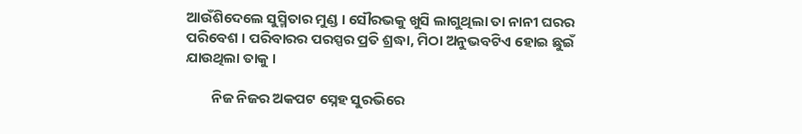ଆଉଁଶିଦେଲେ ସୁସ୍ମିତାର ମୁଣ୍ଡ । ସୌରଭକୁ ଖୁସି ଲାଗୁଥିଲା ତା ନାନୀ ଘରର ପରିବେଶ । ପରିବାରର ପରସ୍ପର ପ୍ରତି ଶ୍ରଦ୍ଧା, ମିଠା ଅନୁଭବଟିଏ ହୋଇ ଛୁଇଁ ଯାଉଥିଲା ତାକୁ ।

        ନିଜ ନିଜର ଅକପଟ ସ୍ନେହ ସୁରଭିରେ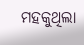ମହକୁଥିଲା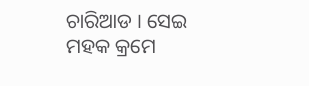ଚାରିଆଡ । ସେଇ ମହକ କ୍ରମେ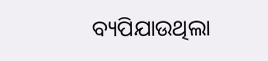ବ୍ୟପିଯାଉଥିଲା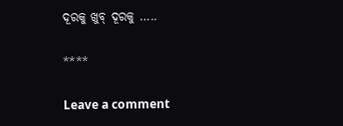ଦୂରକୁ ଖୁବ୍ ଦୂରକୁ …..

****

Leave a comment